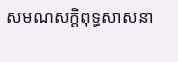សមណសក្ដិពុទ្ធសាសនា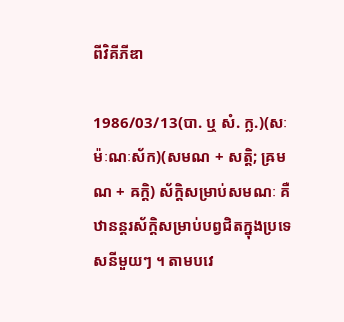ពីវិគីភីឌា

1986/03/13(បា. ឬ សំ. ក្ល.)(សៈម៉ៈណៈស័ក)(សមណ + សត្តិ; ឝ្រមណ + ឝក្តិ) ស័ក្ដិសម្រាប់សមណៈ គឺឋានន្តរស័ក្ដិសម្រាប់បព្វជិតក្នុងប្រទេសនីមួយៗ ។ តាមបវេ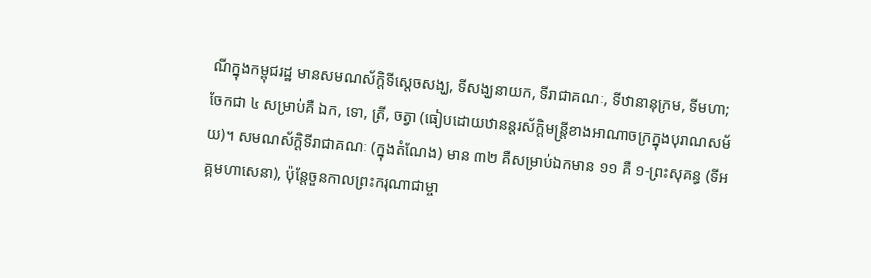ណីក្នុងកម្ពុជរដ្ឋ មានសមណស័ក្ដិទីស្ដេចសង្ឃ, ទីសង្ឃនាយក, ទីរាជាគណៈ, ទីឋានានុក្រម, ទីមហា; ចែកជា ៤ សម្រាប់គឺ ឯក, ទោ, ត្រី, ចត្វា (ធៀបដោយឋានន្តរស័ក្ដិមន្រ្តីខាងអាណាចក្រក្នុងបុរាណសម័យ)។ សមណស័ក្ដិទីរាជាគណៈ (ក្នុងតំណែង) មាន ៣២ គឺសម្រាប់ឯកមាន ១១ គឺ ១-ព្រះសុគន្ធ (ទីអគ្គមហាសេនា), ប៉ុន្តែចួនកាលព្រះករុណាជាម្ចា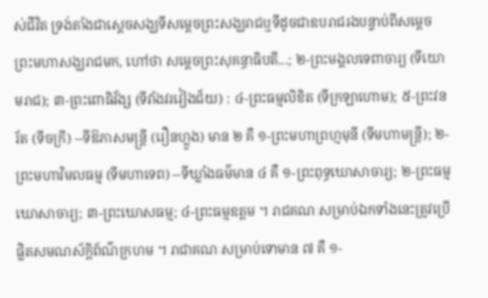ស់ជីវិត ទ្រង់តាំងជាស្ដេចសង្ឃទីសម្ដេចព្រះសង្ឃរាជឬទីដូចជាឧបរាជរងបន្ទាប់ពីសម្ដេចព្រះមហាសង្ឃរាជមក, ហៅថា សម្ដេចព្រះសុគន្ធាធិបតី...; ២-ព្រះមង្គលទេពាចារ្យ (ទីយោមរាជ); ៣-ព្រះពោធិវ័ង្ស (ទីវាំងវរវៀងជ័យ) : ៤-ព្រះធម្មលិខិត (ទីក្រឡាហោម); ៥-ព្រះវនរ័ត (ទីចក្រី) --ទីឱភាសមន្រ្តី (រឿនហ្លួង) មាន ២ គឺ ១-ព្រះមហាព្រហ្មមុនី (ទីមហាមន្រ្តី); ២-ព្រះមហាវិមលធម្ម (ទីមហាទេព) --ទីឃ្លាំងធម៌មាន ៤ គឺ ១-ព្រះពុទ្ធឃោសាចារ្យ; ២-ព្រះធម្មឃោសាចារ្យ; ៣-ព្រះឃោសធម្ម; ៤-ព្រះធម្មឧត្តម ។ រាជគណៈសម្រាប់ឯកទាំងនេះត្រូវប្រើផ្លិតសមណស័ក្ដិព័ណ៌ក្រហម ។ រាជាគណៈសម្រាប់ទោមាន ៧ គឺ ១-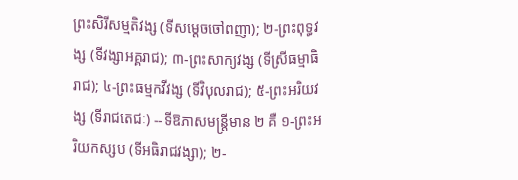ព្រះសិរីសម្មតិវង្ស (ទីសម្ដេចចៅពញា); ២-ព្រះពុទ្ធវង្ស (ទីវង្សាអគ្គរាជ); ៣-ព្រះសាក្យវង្ស (ទីស្រីធម្មាធិរាជ); ៤-ព្រះធម្មកវីវង្ស (ទីវិបុលរាជ); ៥-ព្រះអរិយវង្ស (ទីរាជតេជៈ) --ទីឱភាសមន្រ្តីមាន ២ គឺ ១-ព្រះអរិយកស្សប (ទីអធិរាជវង្សា); ២-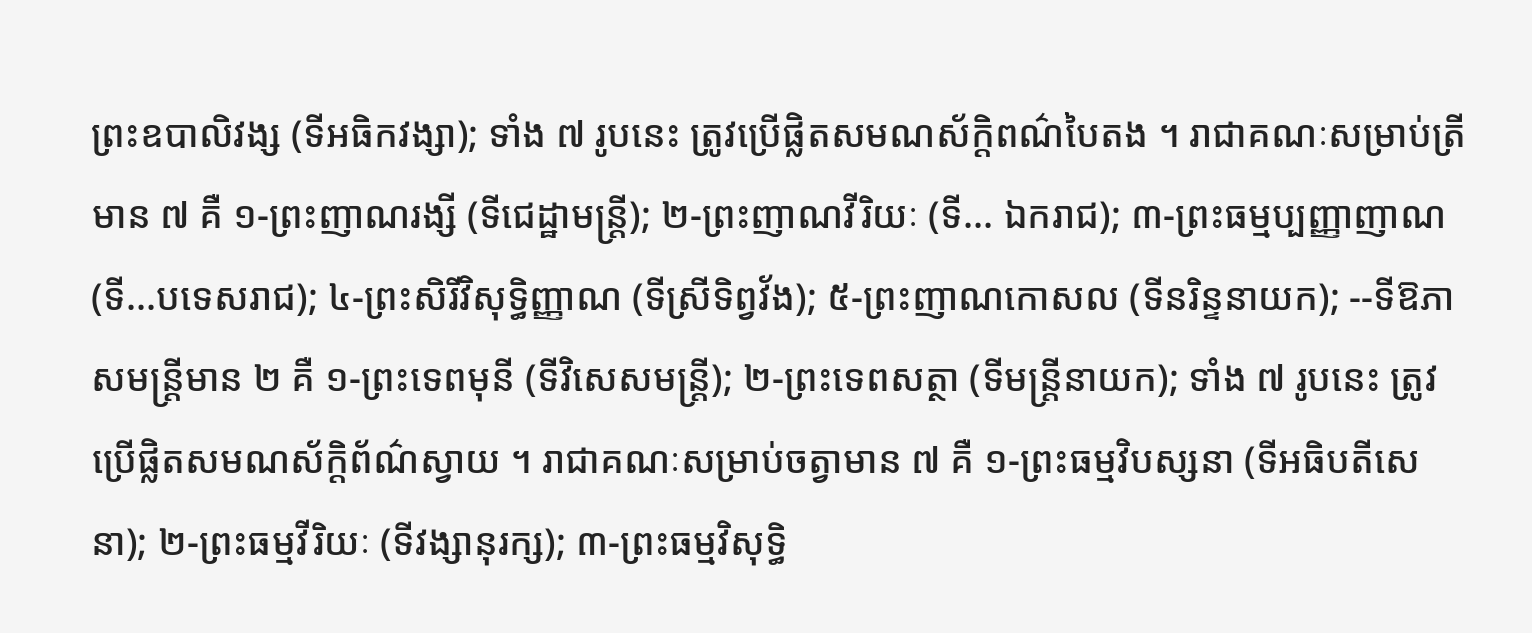ព្រះឧបាលិវង្ស (ទីអធិកវង្សា); ទាំង ៧ រូបនេះ ត្រូវប្រើផ្លិតសមណស័ក្ដិពណ៌បៃតង ។ រាជាគណៈសម្រាប់ត្រីមាន ៧ គឺ ១-ព្រះញាណរង្សី (ទីជេដ្ឋាមន្រ្តី); ២-ព្រះញាណវីរិយៈ (ទី... ឯករាជ); ៣-ព្រះធម្មប្បញ្ញាញាណ (ទី...បទេសរាជ); ៤-ព្រះសិរីវិសុទ្ធិញ្ញាណ (ទីស្រីទិព្វវ័ង); ៥-ព្រះញាណកោសល (ទីនរិន្ទនាយក); --ទីឱភាសមន្រ្តីមាន ២ គឺ ១-ព្រះទេពមុនី (ទីវិសេសមន្រ្តី); ២-ព្រះទេពសត្ថា (ទីមន្រ្តីនាយក); ទាំង ៧ រូបនេះ ត្រូវប្រើផ្លិតសមណស័ក្ដិព័ណ៌ស្វាយ ។ រាជាគណៈសម្រាប់ចត្វាមាន ៧ គឺ ១-ព្រះធម្មវិបស្សនា (ទីអធិបតីសេនា); ២-ព្រះធម្មវីរិយៈ (ទីវង្សានុរក្ស); ៣-ព្រះធម្មវិសុទ្ធិ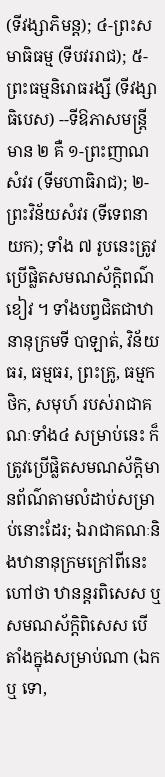(ទីវង្សាភិមន្ត); ៤-ព្រះសមាធិធម្ម (ទីបវររាជ); ៥-ព្រះធម្មនិរោធរង្សី (ទីវង្សាធិបេស) --ទីឱភាសមន្រ្តីមាន ២ គឺ ១-ព្រះញាណសំវរ (ទីមហាធិរាជ); ២-ព្រះវិន័យសំវរ (ទីទេពនាយក); ទាំង ៧ រូបនេះត្រូវប្រើផ្លិតសមណស័ក្ដិពណ៌ខៀវ ។ ទាំងបព្វជិតជាឋានានុក្រមទី បាឡាត់, វិន័យធរ, ធម្មធរ, ព្រះគ្រូ, ធម្មកថិក, សមុហ៍ របស់រាជាគណៈទាំង៤ សម្រាប់នេះ ក៏ត្រូវប្រើផ្លិតសមណស័ក្ដិមានព័ណ៌តាមលំដាប់សម្រាប់នោះដែរ; ឯរាជាគណៈនិងឋានានុក្រមក្រៅពីនេះ ហៅថា ឋានន្តរពិសេស ឬ សមណស័ក្ដិពិសេស បើតាំងក្នុងសម្រាប់ណា (ឯក ឬ ទោ,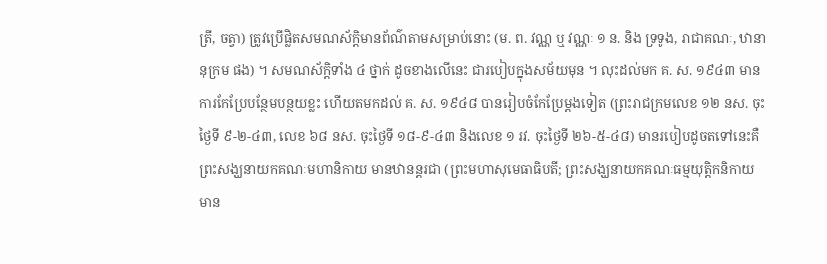ត្រី, ចត្វា) ត្រូវប្រើផ្លិតសមណស័ក្ដិមានព័ណ៌តាមសម្រាប់នោះ (ម. ព. វណ្ណ ឬ វណ្ណៈ ១ ន. និង ទ្រទូង, រាជាគណៈ, ឋានានុក្រម ផង) ។ សមណស័ក្ដិទាំង ៤ ថ្នាក់ ដូចខាងលើនេះ ជារបៀបក្នុងសម័យមុន ។ លុះដល់មក គ. ស. ១៩៤៣ មានការកែប្រែបន្ថែមបន្ថយខ្លះ ហើយតមកដល់ គ. ស. ១៩៤៨ បានរៀបចំកែប្រែម្ដងទៀត (ព្រះរាជក្រមលេខ ១២ នស. ចុះថ្ងៃទី ៩-២-៤៣, លេខ ៦៨ នស. ចុះថ្ងៃទី ១៨-៩-៤៣ និងលេខ ១ រវ. ចុះថ្ងៃទី ២៦-៥-៤៨) មានរបៀបដូចតទៅនេះគឺ ព្រះសង្ឃនាយកគណៈមហានិកាយ មានឋានន្តរជា (ព្រះមហាសុមេធាធិបតី; ព្រះសង្ឃនាយកគណៈធម្មយុត្តិកនិកាយ មាន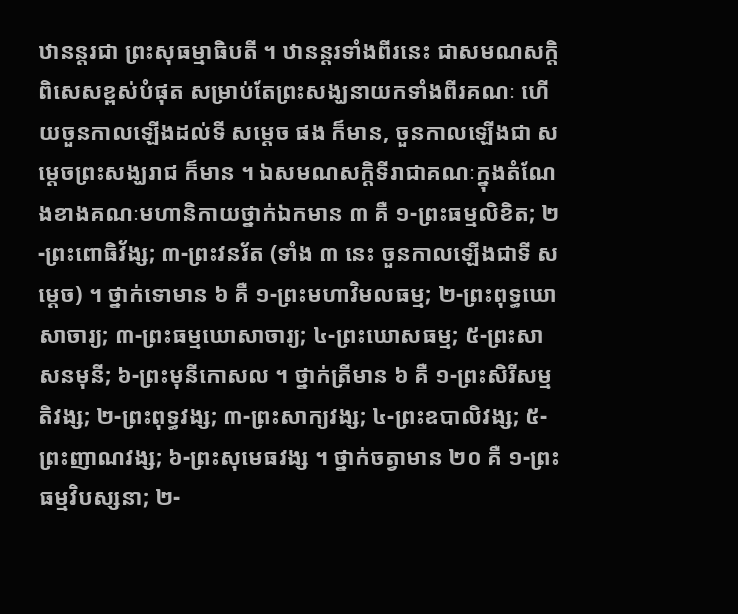ឋានន្តរជា ព្រះសុធម្មាធិបតី ។ ឋានន្តរទាំងពីរនេះ ជាសមណសក្ដិពិសេសខ្ពស់បំផុត សម្រាប់តែព្រះសង្ឃនាយកទាំងពីរគណៈ ហើយចួនកាលឡើងដល់ទី សម្ដេច ផង ក៏មាន, ចួនកាលឡើងជា សម្ដេចព្រះសង្ឃរាជ ក៏មាន ។ ឯសមណសក្ដិទីរាជាគណៈក្នុងតំណែងខាងគណៈមហានិកាយថ្នាក់ឯកមាន ៣ គឺ ១-ព្រះធម្មលិខិត; ២-ព្រះពោធិវ័ង្ស; ៣-ព្រះវនរ័ត (ទាំង ៣ នេះ ចួនកាលឡើងជាទី សម្ដេច) ។ ថ្នាក់ទោមាន ៦ គឺ ១-ព្រះមហាវិមលធម្ម; ២-ព្រះពុទ្ធឃោសាចារ្យ; ៣-ព្រះធម្មឃោសាចារ្យ; ៤-ព្រះឃោសធម្ម; ៥-ព្រះសាសនមុនី; ៦-ព្រះមុនីកោសល ។ ថ្នាក់ត្រីមាន ៦ គឺ ១-ព្រះសិរីសម្មតិវង្ស; ២-ព្រះពុទ្ធវង្ស; ៣-ព្រះសាក្យវង្ស; ៤-ព្រះឧបាលិវង្ស; ៥-ព្រះញាណវង្ស; ៦-ព្រះសុមេធវង្ស ។ ថ្នាក់ចត្វាមាន ២០ គឺ ១-ព្រះធម្មវិបស្សនា; ២-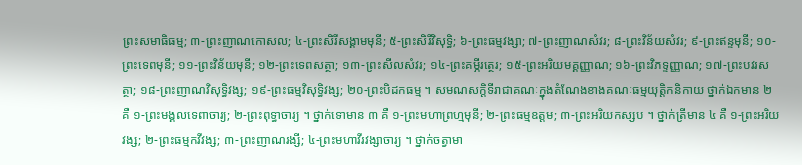ព្រះសមាធិធម្ម; ៣-ព្រះញាណកោសល; ៤-ព្រះសិរីសង្គាមមុនី; ៥-ព្រះសិរីវិសុទ្ធិ; ៦-ព្រះធម្មវង្សា; ៧-ព្រះញាណសំវរ; ៨-ព្រះវិន័យសំវរ; ៩-ព្រះឥន្ទមុនី; ១០-ព្រះទេពមុនី; ១១-ព្រះវិន័យមុនី; ១២-ព្រះទេពសត្ថា; ១៣-ព្រះសីលសំវរ; ១៤-ព្រះគម្ភីរត្ថេរ; ១៥-ព្រះអរិយមគ្គញ្ញាណ; ១៦-ព្រះវិភទ្ទញ្ញាណ; ១៧-ព្រះបវរសត្ថា; ១៨-ព្រះញាណវិសុទ្ធិវង្ស; ១៩-ព្រះធម្មវិសុទ្ធិវង្ស; ២០-ព្រះបិដកធម្ម ។ សមណសក្ដិទីរាជាគណៈក្នុងតំណែងខាងគណៈធម្មយុត្តិកនិកាយ ថ្នាក់ឯកមាន ២ គឺ ១-ព្រះមង្គលទេពាចារ្យ; ២-ព្រះពុទ្ធាចារ្យ ។ ថ្នាក់ទោមាន ៣ គឺ ១-ព្រះមហាព្រហ្មមុនី; ២-ព្រះធម្មឧត្តម; ៣-ព្រះអរិយកស្សប ។ ថ្នាក់ត្រីមាន ៤ គឺ ១-ព្រះអរិយវង្ស; ២-ព្រះធម្មកវីវង្ស; ៣-ព្រះញាណរង្សី; ៤-ព្រះមហាវីរវង្សាចារ្យ ។ ថ្នាក់ចត្វាមា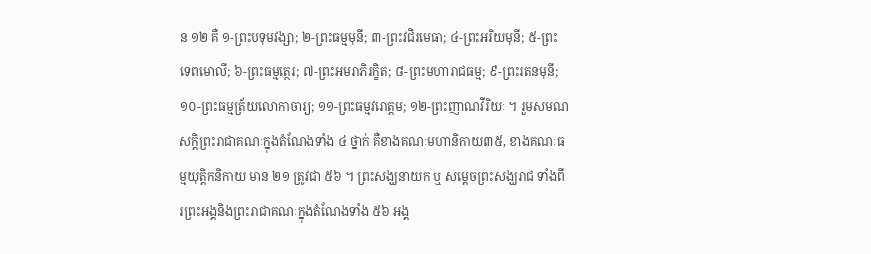ន ១២ គឺ ១-ព្រះបទុមវង្សា; ២-ព្រះធម្មមុនី; ៣-ព្រះវជិរមេធា; ៤-ព្រះអរិយមុនី; ៥-ព្រះទេពមោលី; ៦-ព្រះធម្មត្ថេរ; ៧-ព្រះអមរាភិរក្ខិត; ៨-ព្រះមហារាជធម្ម; ៩-ព្រះរតនមុនី; ១០-ព្រះធម្មត្រ័យលោកាចារ្យ; ១១-ព្រះធម្មវរោត្តម; ១២-ព្រះញាណវីរិយៈ ។ រួមសមណសក្ដិព្រះរាជាគណៈក្នុងតំណែងទាំង ៤ ថ្នាក់ គឺខាងគណៈមហានិកាយ៣៥, ខាងគណៈធម្មយុត្តិកនិកាយ មាន ២១ ត្រូវជា ៥៦ ។ ព្រះសង្ឃនាយក ឬ សម្ដេចព្រះសង្ឃរាជ ទាំងពីរព្រះអង្គនិងព្រះរាជាគណៈក្នុងតំណែងទាំង ៥៦ អង្គ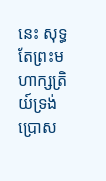នេះ សុទ្ធតែព្រះមហាក្សត្រិយ៍ទ្រង់ប្រោស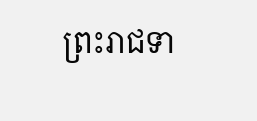ព្រះរាជទា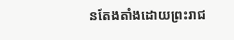នតែងតាំងដោយព្រះរាជ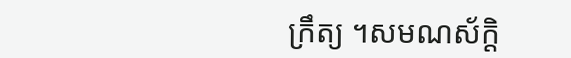ក្រឹត្យ ។សមណស័ក្ដិ